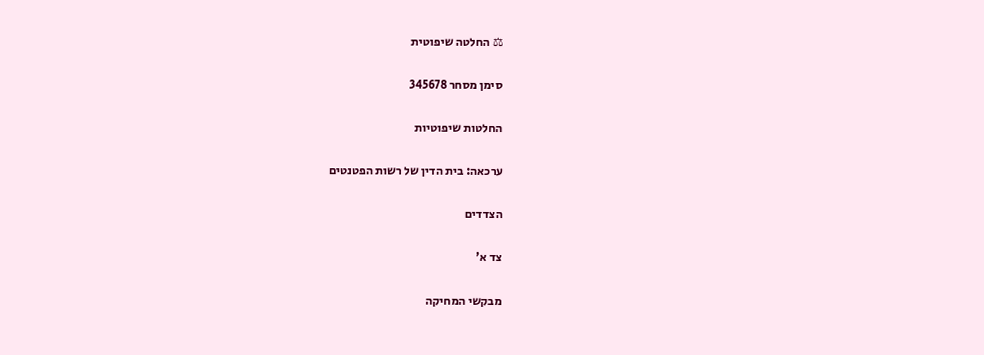⚖ החלטה שיפוטית

סימן מסחר 345678

החלטות שיפוטיות

ערכאה: בית הדין של רשות הפטנטים

הצדדים

צד א'

מבקשי המחיקה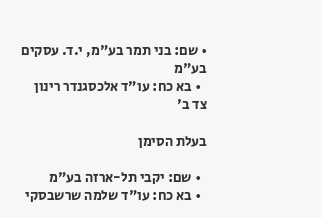• שם: בני תמר בע"מ, י.ד. עסקים בע"מ
  • בא כח: עו"ד אלכסגנדר רינון
צד ב'

בעלת הסימן

  • שם: יקבי תל-ארזה בע"מ
  • בא כח: עו"ד שלמה שרשבסקי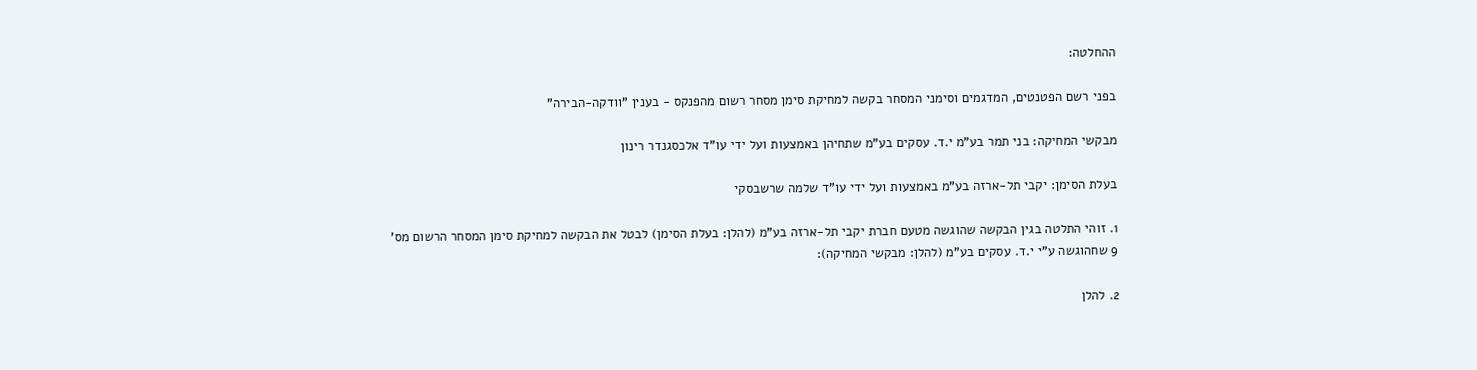ההחלטה:

בפני רשם הפטנטים, המדגמים וסימני המסחר בקשה למחיקת סימן מסחר רשום מהפנקס - בענין "וודקה-הבירה"

מבקשי המחיקה: בני תמר בע"מ י.ד. עסקים בע"מ שתחיהן באמצעות ועל ידי עו"ד אלכסגנדר רינון

בעלת הסימן: יקבי תל-ארזה בע"מ באמצעות ועל ידי עו"ד שלמה שרשבסקי

1. זוהי התלטה בגין הבקשה שהוגשה מטעם חברת יקבי תל-ארזה בע"מ (להלן: בעלת הסימן) לבטל את הבקשה למחיקת סימן המסחר הרשום מס' 9 שחהוגשה ע"י י.ד. עסקים בע"מ (להלן: מבקשי המחיקה):

2. להלן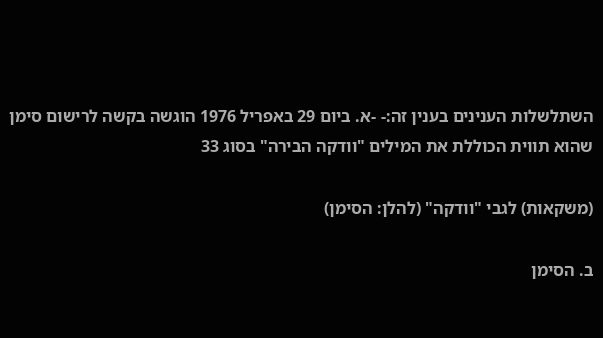השתלשלות הענינים בענין זה:- -א. ביום 29 באפריל 1976 הוגשה בקשה לרישום סימן שהוא תווית הכוללת את המילים "וודקה הבירה" בסוג 33

(משקאות) לגבי "וודקה" (להלן: הסימן)

ב. הסימן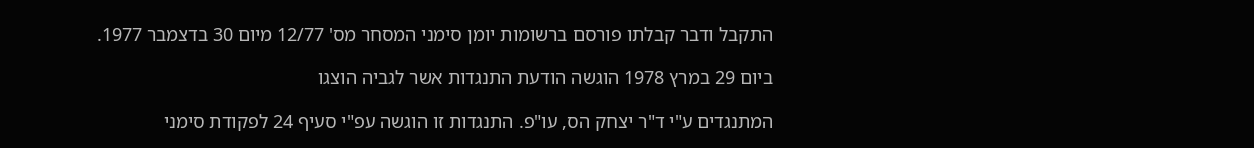התקבל ודבר קבלתו פורסם ברשומות יומן סימני המסחר מס' 12/77 מיום 30 בדצמבר 1977.

ביום 29 במרץ 1978 הוגשה הודעת התנגדות אשר לגביה הוצגו

המתנגדים ע"י ד"ר יצחק הס, עו"פ. התנגדות זו הוגשה עפ"י סעיף 24 לפקודת סימני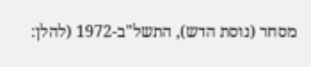מסחר (נוסת הדש), התשל"ב-1972 (להלן: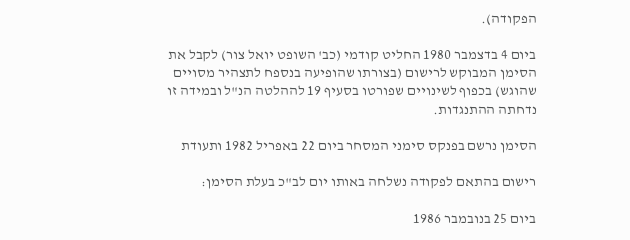הפקודה).

ביום 4 בדצמבר 1980 החליט קודמי (כב' השופט יואל צור) לקבל את הסימן המבוקש לרישום (בצורתו שהופיעה בנספח לתצהיר מסויים שהוגש) בכפוף לשינויים שפורטו בסעיף 19 לההלטה הנ"ל ובמידה זו נדחתה ההתנגדות.

הסימן נרשם בפנקס סימני המסחר ביום 22 באפריל 1982 ותעודת

רישום בהתאם לפקודה נשלחה באותו יום לב"כ בעלת הסימן:

ביום 25 בנובמבר 1986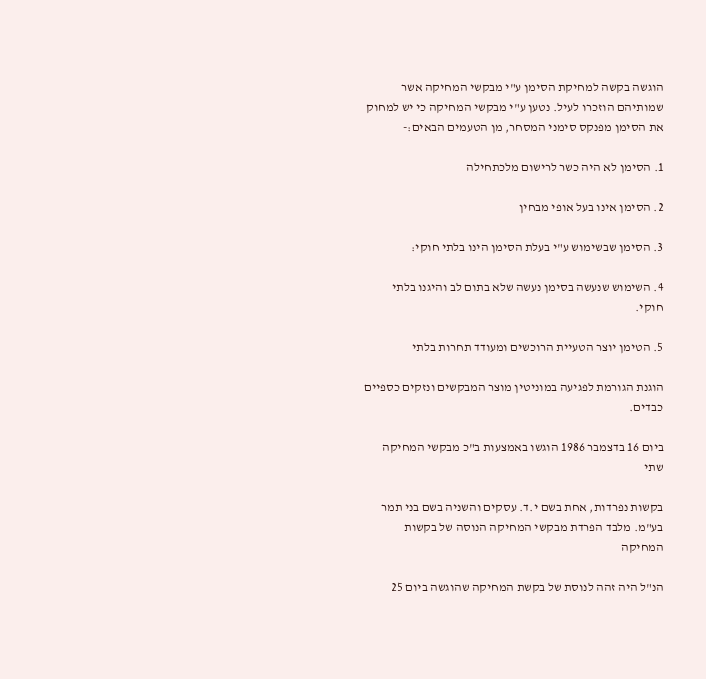הוגשה בקשה למחיקת הסימן ע"י מבקשי המחיקה אשר שמותיהם הוזכרו לעיל. נטען ע"י מבקשי המחיקה כי יש למחוק את הסימן מפנקס סימני המסחר, מן הטעמים הבאים:-

1. הסימן לא היה כשר לרישום מלכתחילה

2. הסימן אינו בעל אופי מבחין

3. הסימן שבשימוש ע"י בעלת הסימן הינו בלתי חוקי:

4. השימוש שנעשה בסימן נעשה שלא בתום לב והיגנו בלתי חוקי.

5. הטימן יוצר הטעיית הרוכשים ומעודד תחרות בלתי

הוגנת הגורמת לפגיעה במוניטין מוצר המבקשים ונזקים כספיים כבדים.

ביום 16 בדצמבר 1986 הוגשו באמצעות ב"כ מבקשי המחיקה שתי

בקשות נפרדות, אחת בשם י.ד. עסקים והשניה בשם בני תמר בע"מ. מלבד הפרדת מבקשי המחיקה הנוסה של בקשות המחיקה

הנ"ל היה זהה לנוסת של בקשת המחיקה שהוגשה ביום 25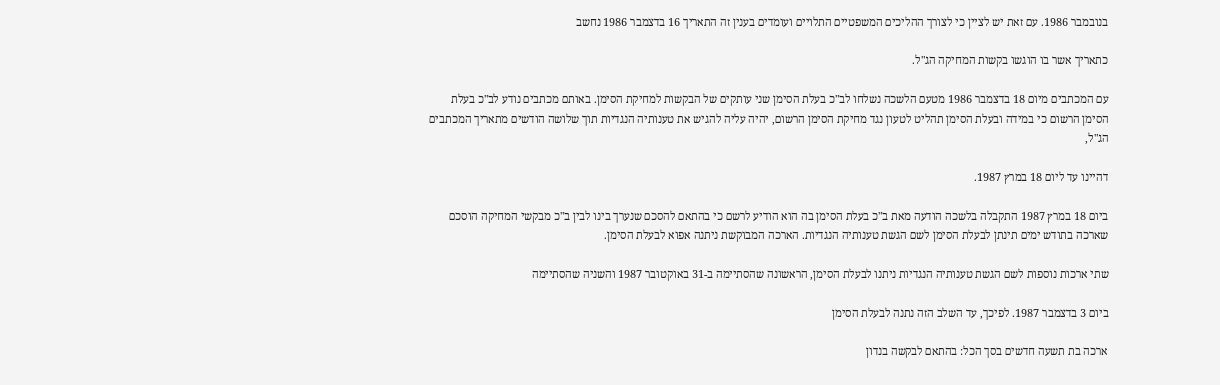בנובמבר 1986. עם זאת יש לציין כי לצורך ההליכים המשפטיים התלויים ועומדים בענין זה התאריך 16 בדצמבר 1986 נחשב

כתאריך אשר בו הוגשו בקשות המחיקה הג"ל.

עם המכתבים מיום 18 בדצמבר 1986 מטעם הלשכה נשלחו לב"כ בעלת הסימן שני עותקים של הבקשות למחיקת הסימן. באותם מכתבים נודע לב"כ בעלת הסימן הרשום כי במידה ובעלת הסימן תהליט לטעון נגד מחיקת הסימן הרשום, יהיה עליה להגיש את טענותיה הנגדיות תוך שלושה הודשים מתאריך המכתבים הג"ל,

דהיינו עד ליום 18 במרץ 1987.

ביום 18 במרץ 1987 התקבלה בלשכה הודעה מאת ב"כ בעלת הסימן בה הוא הודיע לרשם כי בהתאם להסכם שנערך בינו לבין ב"כ מבקשי המחיקה הוסכם שארכה בתודש ימים תינתן לבעלת הסימן לשם הגשת טענותיה הנגדיות. הארכה המבוקשת ניתנה אפוא לבעלת הסימן.

שתי ארכות נוספות לשם הגשת טענותיה הנגדיות ניתנו לבעלת הסימן, הראשונה שהסתיימה ב-31 באוקטובר 1987 והשניה שהסתיימה

ביום 3 בדצמבר 1987. לפיכך, עד השלב הזה נתנה לבעלת הסימן

ארכה בת תשעה חדשים בסך הכל: בהתאם לבקשה בנדון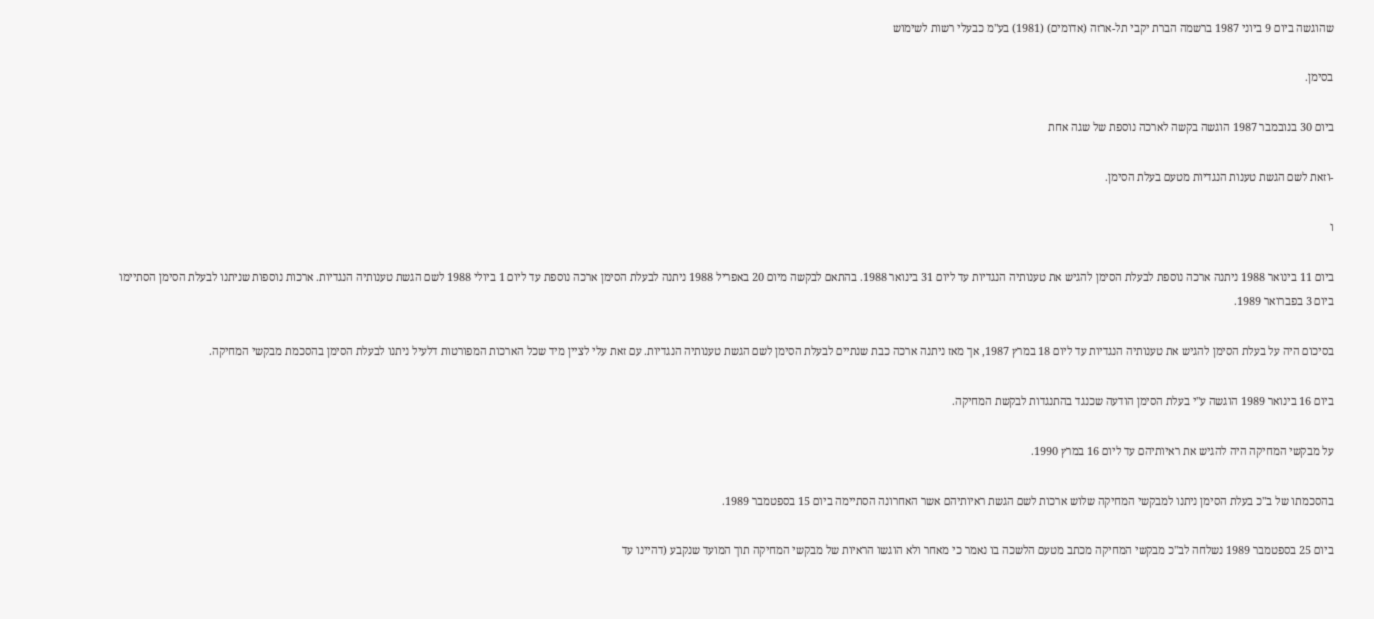שהוגשה ביום 9 ביוני 1987 ברשמה הברת יקבי תל-ארזה (אדומים) (1981) בע"מ כבעלי רשות לשימוש

בסימן.

ביום 30 בנובמבר 1987 הוגשה בקשה לארכה נוספת של שגה אחת

-וזאת לשם הגשת טענות הנגדיות מטעם בעלת הסימן.

ו

ביום 11 בינואר 1988 ניתנה ארכה נוספת לבעלת הסימן להגיש את טענותיה הנגדיות עד ליום 31 בינואר 1988. בהתאם לבקשה מיום 20 באפריל 1988 ניתנה לבעלת הסימן ארכה נוספת עד ליום 1 ביולי 1988 לשם הגשת טענותיה הנגדיות. ארכות נוספות שניתנו לבעלת הסימן הסתיימו ביום 3 בפברואר 1989.

בסיכום היה על בעלת הסימן להגיש את טענותיה הנגדיות עד ליום 18 במרץ 1987, אך מאז ניתנה ארכה כבת שנתיים לבעלת הסימן לשם הגשת טענותיה הנגדיות. עם זאת עלי לציין מיד שכל הארכות המפורטות דלעיל ניתנו לבעלת הסימן בהסכמת מבקשי המחיקה.

ביום 16 בינואר 1989 הוגשה ע"י בעלת הסימן הודעה שכנגד בהתנגדות לבקשת המחיקה.

על מבקשי המחיקה היה להגיש את ראיותיהם עד ליום 16 במרץ 1990.

בהסכמתו של ב"כ בעלת הסימן ניתנו למבקשי המחיקה שלוש ארכות לשם הגשת ראיותיהם אשר האחרונה הסתיימה ביום 15 בספטמבר 1989.

ביום 25 בספטמבר 1989 נשלחה לב"כ מבקשי המחיקה מכתב מטעם הלשכה בו נאמר כי מאחר ולא הוגשו הראיות של מבקשי המחיקה תוך המועד שנקבע (דהיינו עד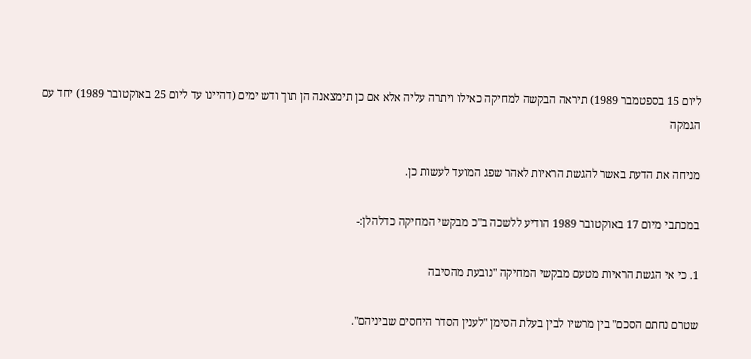ליום 15 בספטמבר 1989) תיראה הבקשה למחיקה כאילו ויתרה עליה אלא אם כן תימצאנה הן תוך ודש ימים (דהיינו עד ליום 25 באוקטובר 1989) יחד עם הגמקה

מניחה את הדעת באשר להגשת הראיות לאהר שפג המועד לעשות כן.

במכתבי מיום 17 באוקטובר 1989 הודיע ללשכה ב"כ מבקשי המחיקה כדלהלן:-

1. כי אי הגשת הראיות מטעם מבקשי המחיקה "נובעת מהסיבה

שטרם נחתם הסכם" בין מרשיו לבין בעלת הסימן "לענין הסדר היחסים שביניהם".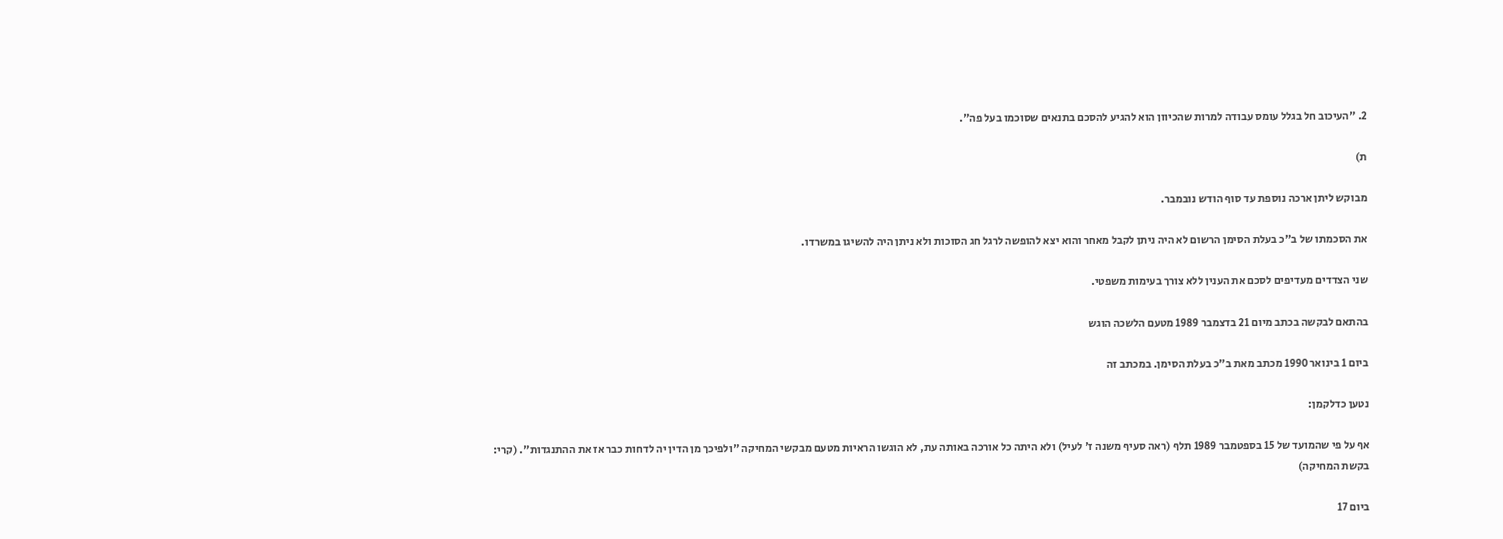2. "העיכוב חל בגלל עומס עבודה למרות שהכיוון הוא להגיע להסכם בתנאים שסוכמו בעל פה".

ת)

מבוקש ליתן ארכה נוספת עד סוף הודש נובמבר.

את הסכמתו של ב"כ בעלת הסימן הרשום לא היה ניתן לקבל מאחר והוא יצא להופשה לרגל חג הסוכות ולא ניתן היה להשיגו במשרדו.

שני הצדדים מעדיפים לסכם את הענין ללא צורך בעימות משפטי.

בהתאם לבקשה בכתב מיום 21 בדצמבר 1989 מטעם הלשכה הוגש

ביום 1 בינואר 1990 מכתב מאת ב"כ בעלת הסימן. במכתב זה

נטען כדלקמן:

אף על פי שהמועד של 15 בספטמבר 1989 תלף (ראה סעיף משנה ז' לעיל) ולא היתה כל אורכה באותה עת, לא הוגשו הראיות מטעם מבקשי המחיקה "ולפיכך מן הדין יה לדחות כבר אז את ההתנגדות". (קרי: בקשת המחיקה)

ביום 17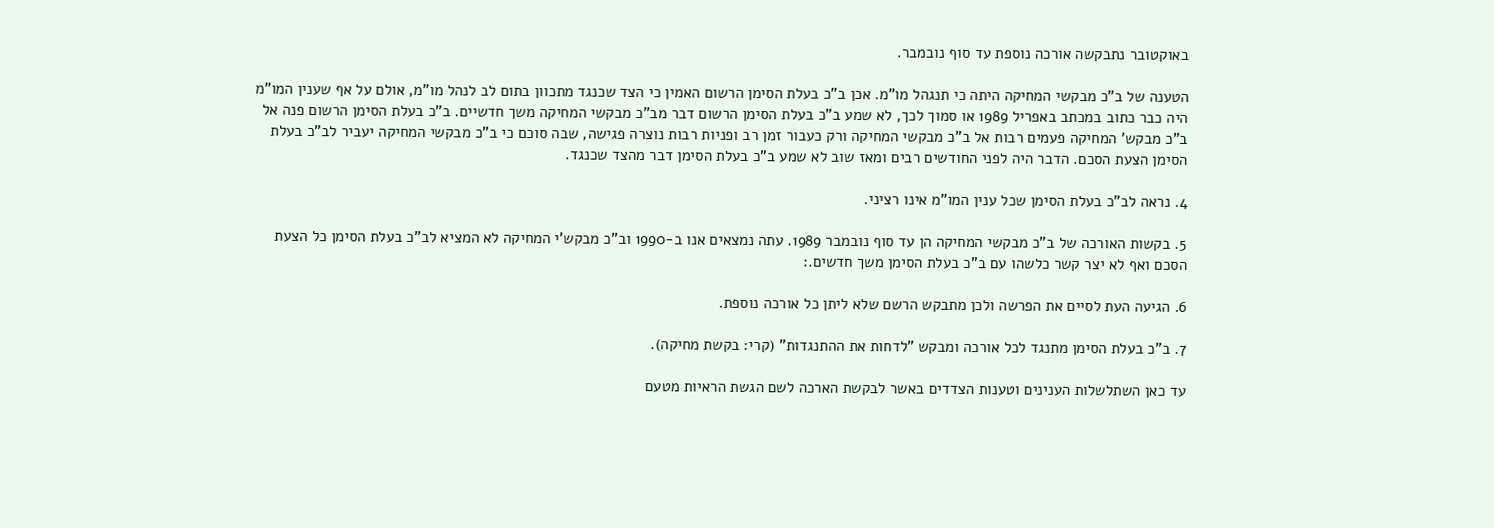באוקטובר נתבקשה אורכה נוספת עד סוף נובמבר.

הטענה של ב"כ מבקשי המחיקה היתה כי תנגהל מו"מ. אכן ב"כ בעלת הסימן הרשום האמין כי הצד שכנגד מתכוון בתום לב לנהל מו"מ, אולם על אף שענין המו"מ היה כבר כתוב במכתב באפריל 1989 או סמוך לכך, לא שמע ב"כ בעלת הסימן הרשום דבר מב"כ מבקשי המחיקה משך חדשיים. ב"כ בעלת הסימן הרשום פנה אל ב"כ מבקש' המחיקה פעמים רבות אל ב"כ מבקשי המחיקה ורק כעבור זמן רב ופניות רבות נוצרה פגישה, שבה סוכם כי ב"כ מבקשי המחיקה יעביר לב"כ בעלת הסימן הצעת הסכם. הדבר היה לפני החודשים רבים ומאז שוב לא שמע ב"כ בעלת הסימן דבר מהצד שכנגד.

4. נראה לב"כ בעלת הסימן שכל ענין המו"מ אינו רציני.

5. בקשות האורכה של ב"כ מבקשי המחיקה הן עד סוף נובמבר 1989. עתה נמצאים אנו ב-1990 וב"כ מבקש'י המחיקה לא המציא לב"כ בעלת הסימן כל הצעת הסכם ואף לא יצר קשר כלשהו עם ב"כ בעלת הסימן משך חדשים.:

6. הגיעה העת לסיים את הפרשה ולכן מתבקש הרשם שלא ליתן כל אורכה נוספת.

7. ב"כ בעלת הסימן מתנגד לכל אורכה ומבקש "לדחות את ההתנגדות" (קרי: בקשת מחיקה).

עד כאן השתלשלות הענינים וטענות הצדדים באשר לבקשת הארכה לשם הגשת הראיות מטעם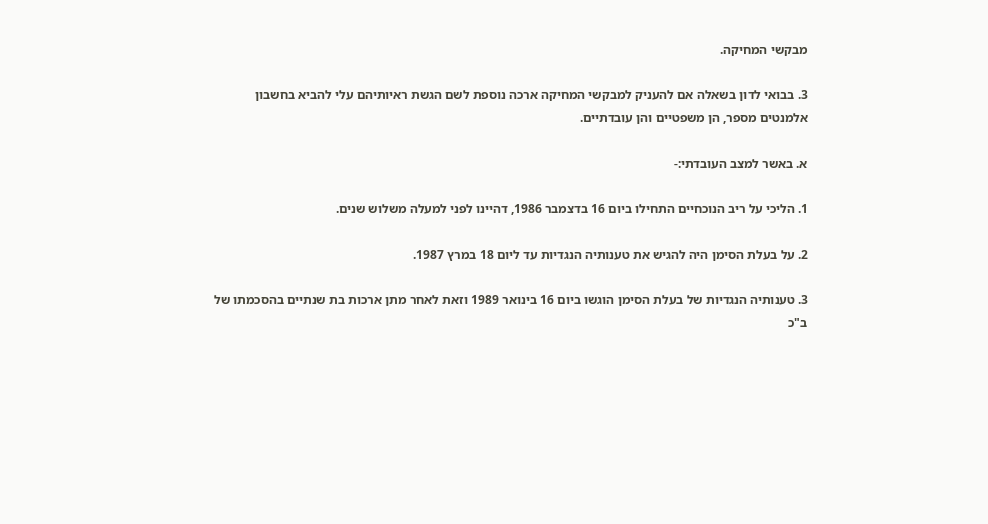מבקשי המחיקה.

3. בבואי לדון בשאלה אם להעניק למבקשי המחיקה ארכה נוספת לשם הגשת ראיותיהם עלי להביא בחשבון אלמנטים מספר, הן משפטיים והן עובדתיים.

א. באשר למצב העובדתי:-

1. הליכי על ריב הנוכחיים התחילו ביום 16 בדצמבר 1986, דהיינו לפני למעלה משלוש שנים.

2. על בעלת הסימן היה להגיש את טענותיה הנגדיות עד ליום 18 במרץ 1987.

3. טענותיה הנגדיות של בעלת הסימן הוגשו ביום 16 בינואר 1989 וזאת לאחר מתן ארכות בת שנתיים בהסכמתו של ב"כ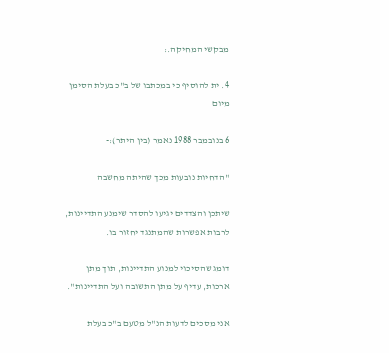מבקשי המחיקה.:

4. ית להוסיף כי במכתבו של ב"כ בעלת הסימן מיום

6 בנובמבר 1988 נאמר (בין היתר):-

"הדחיות נובעות מכך שהיתה מחשבה

שיתכן והצדדים יגיעו להסדר שימנע התדיינות, לרבות אפשרות שהמתנגד יחזור בו.

דומג שהסיכוי למנוע התדיינות, תוך מתן ארכות, עדיף על מתן התשובה ועל התדיינות".

אני מסכים לדעות הנ"ל מטעם ב"כ בעלת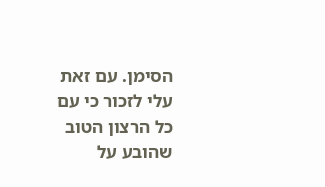הסימן. עם זאת עלי לזכור כי עם כל הרצון הטוב שהובע על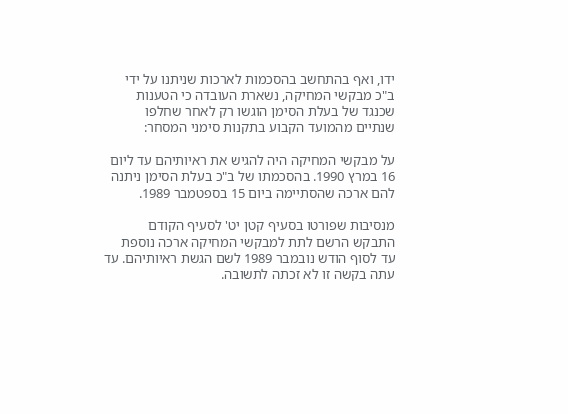ידו, ואף בהתחשב בהסכמות לארכות שניתנו על ידי ב"כ מבקשי המחיקה, נשארת העובדה כי הטענות שכנגד של בעלת הסימן הוגשו רק לאחר שחלפו שנתיים מהמועד הקבוע בתקנות סימני המסחר:

על מבקשי המחיקה היה להגיש את ראיותיהם עד ליום 16 במרץ 1990. בהסכמתו של ב"כ בעלת הסימן ניתנה להם ארכה שהסתיימה ביום 15 בספטמבר 1989.

מנסיבות שפורטו בסעיף קטן יט' לסעיף הקודם התבקש הרשם לתת למבקשי המחיקה ארכה נוספת עד לסוף הודש נובמבר 1989 לשם הגשת ראיותיהם. עד עתה בקשה זו לא זכתה לתשובה.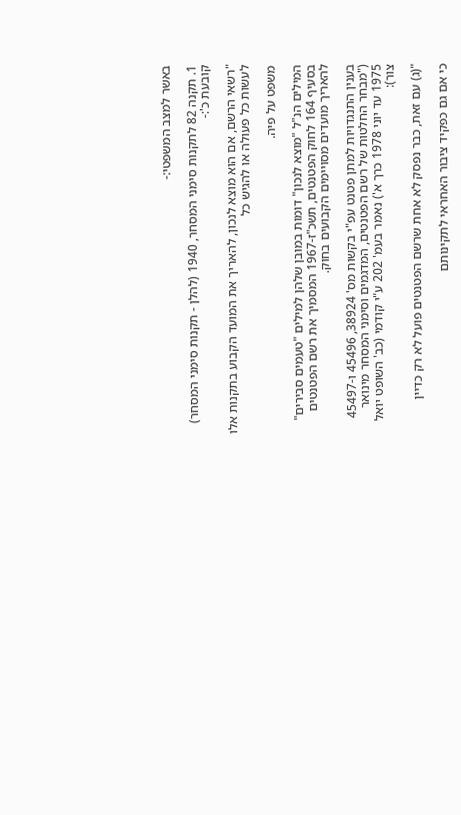באשר למצב המשפטי:-

1. תקנה 82 לתקנות סימני המסחר, 1940 (להלן - תקנות סימני המסחר) קובעת כ':-

"רשאי הרשם, אם הוא מוצא לנכון, להאריך את המועד הקבוע בתקנות אלו לעשות כל פעולה או להגיש כל

משפט על פיה.

המילים הנ"ל "מוצא לנכון" דומות במובן שלהן למילים "טעמים סבירים" בסעיף 164 לחוק הפטנטים, תשכ"ז-1967 המסמיך את רשם הפטנטים להאריך מועדים מסויימים הקבועים בחוק.

בענין התנגדויות למתן פטנט עפ"י בקשות מס' 38924, 45496 ו-45497 ("מבחר החלטות של רשם הפטנטים, המדגמים וסימני המסחר מינואר 1975 עד יוני 1978 כרך א') נאמר בעמ' 202 ע"י קודמי (כב' השופט יואל צור):

"(ג) עם זאת, כבר נפסק לא אחת שרשם הפטנטים פועל לא רק כדיין

כי אם גם כפקיד ציבור האחראי לתקינותם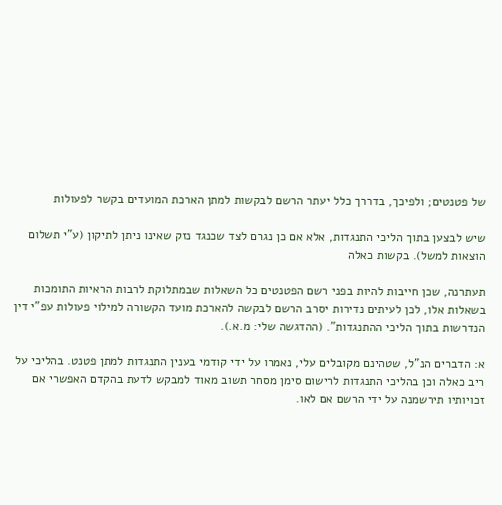של פטנטים; ולפיכך, בדררך כלל יעתר הרשם לבקשות למתן הארכת המועדים בקשר לפעולות

שיש לבצען בתוך הליכי התנגדות, אלא אם כן נגרם לצד שכנגד נזק שאינו ניתן לתיקון (ע"י תשלום הוצאות למשל). בקשות כאלה

תעתרנה, שכן חייבות להיות בפני רשם הפטנטים כל השאלות שבמתלוקת לרבות הראיות התומכות בשאלות אלו, לכן לעיתים נדירות יסרב הרשם לבקשה להארכת מועד הקשורה למילוי פעולות עפ"י דין הנדרשות בתוך הליכי ההתנגדות". (ההדגשה שלי: מ.א.).

א: הדברים הנ"ל, שטהינם מקובלים עלי, נאמרו על ידי קודמי בענין התנגדות למתן פטנט. בהליכי על ריב כאלה וכן בהליכי התנגדות לרישום סימן מסחר תשוב מאוד למבקש לדעת בהקדם האפשרי אם זכויותיו תירשמנה על ידי הרשם אם לאו.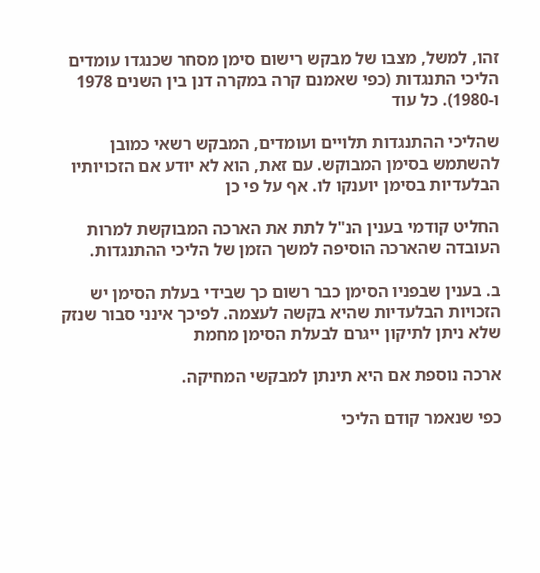זהו, למשל, מצבו של מבקש רישום סימן מסחר שכנגדו עומדים הליכי התנגדות (כפי שאמנם קרה במקרה דנן בין השנים 1978 ו-1980). כל עוד

שהליכי ההתנגדות תלויים ועומדים, המבקש רשאי כמובן להשתמש בסימן המבוקש. עם זאת, הוא לא יודע אם הזכויותיו הבלעדיות בסימן יוענקו לו. אף על פי כן

החליט קודמי בענין הנ"ל לתת את הארכה המבוקשת למרות העובדה שהארכה הוסיפה למשך הזמן של הליכי ההתנגדות.

ב. בענין שבפניו הסימן כבר רשום כך שבידי בעלת הסימן יש הזכויות הבלעדיות שהיא בקשה לעצמה. לפיכך אינני סבור שנזק שלא ניתן לתיקון ייגרם לבעלת הסימן מחמת

ארכה נוספת אם היא תינתן למבקשי המחיקה.

כפי שנאמר קודם הליכי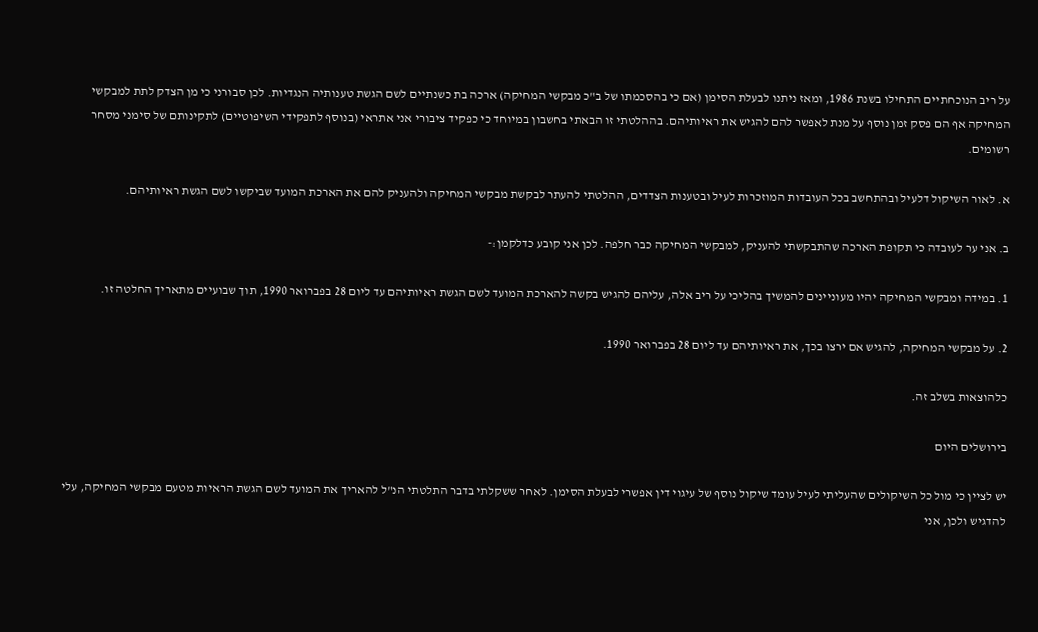על ריב הנוכחתיים התחילו בשנת 1986, ומאז ניתנו לבעלת הסימן (אם כי בהסכמתו של ב"כ מבקשי המחיקה) ארכה בת כשנתיים לשם הגשת טענותיה הנגדיות. לכן סבורני כי מן הצדק לתת למבקשי המחיקה אף הם פסק זמן נוסף על מנת לאפשר להם להגיש את ראיותיהם. בההלטתי זו הבאתי בחשבון במיוחד כי כפקיד ציבורי אני אתראי (בנוסף לתפקידי השיפוטיים) לתקינותם של סימני מסחר רשומים.

א. לאור השיקול דלעיל ובהתחשב בכל העובדות המוזכרות לעיל ובטענות הצדדים, ההלטתי להעתר לבקשת מבקשי המחיקה ולהעניק להם את הארכת המועד שביקשו לשם הגשת ראיותיהם.

ב. אני ער לעובדה כי תקופת הארכה שהתבקשתי להעניק, למבקשי המחיקה כבר חלפה. לכן אני קובע כדלקמן:-

1. במידה ומבקשי המחיקה יהיו מעוניינים להמשיך בהליכי על ריב אלה, עליהם להגיש בקשה להארכת המועד לשם הגשת ראיותיהם עד ליום 28 בפברואר 1990, תוך שבועיים מתאריך החלטה זו.

2. על מבקשי המחיקה, להגיש אם ירצו בכך, את ראיותיהם עד ליום 28 בפברואר 1990.

כלהוצאות בשלב זה.

בירושלים היום

יש לציין כי מול כל השיקולים שהעליתי לעיל עומד שיקול נוסף של עיגוי דין אפשרי לבעלת הסימן. לאחר ששקלתי בדבר התלטתי הנ"ל להאריך את המועד לשם הגשת הראיות מטעם מבקשי המחיקה, עלי להדגיש ולכן, אני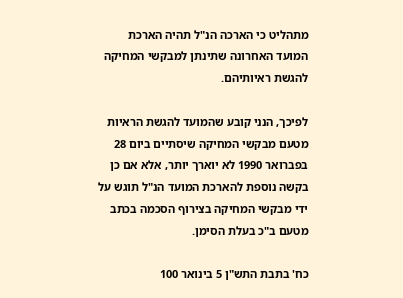מתהליט כי הארכה הנ"ל תהיה הארכת המועד האחרונה שתינתן למבקשי המחיקה להגשת ראיותיהם.

לפיכך, הנני קובע שהמועד להגשת הראיות מטעם מבקשי המחיקה שיסתיים ביום 28 בפברואר 1990 לא יוארך יותר, אלא אם כן בקשה נוספת להארכת המועד הנ"ל תוגש על ידי מבקשי המחיקה בצירוף הסכמה בכתב מטעם ב"כ בעלת הסימן.

כח' בתבת התש"ן 5 בינואר 100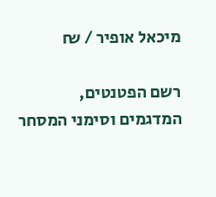מיכאל אופיר / ₪

רשם הפטנטים, המדגמים וסימני המסחר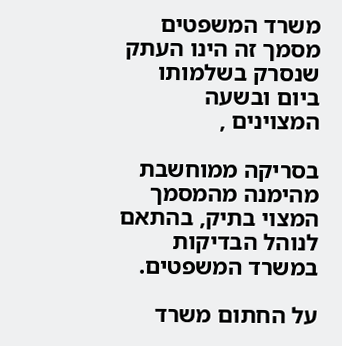משרד המשפטים מסמך זה הינו העתק שנסרק בשלמותו ביום ובשעה המצוינים ,

בסריקה ממוחשבת מהימנה מהמסמך המצוי בתיק, בהתאם לנוהל הבדיקות במשרד המשפטים.

על החתום משרד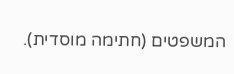המשפטים (חתימה מוסדית).